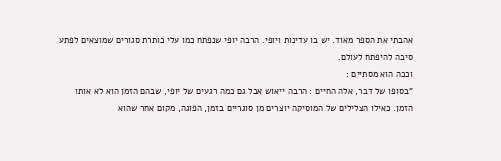אהבתי את הספר מאוד. יש בו עדינות ויופי. הרבה יופי שנפתח כמו עלי כותרת סגורים שמוצאים לפתע סיבה להיפתח לעולם.
וככה הוא מסתיים :
"בסופו של דבר, אלה החיים : הרבה ייאוש אבל גם כמה רגעים של יופי, שבהם הזמן הוא לא אותו הזמן. כאילו הצלילים של המוסיקה יוצרים מן סוגריים בזמן, הפוגה, מקום אחר שהוא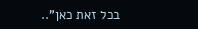בכל זאת כאן"..